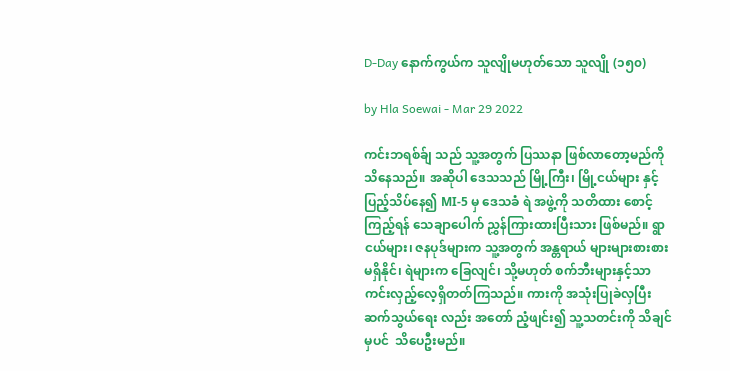D-Day နောက်ကွယ်က သူလျိုမဟုတ်သော သူလျို (၁၅၀)

by Hla Soewai - Mar 29 2022

ကင်းဘရစ်ခ်ျ သည် သူ့အတွက် ပြဿနာ ဖြစ်လာတော့မည်ကို သိနေသည်။ အဆိုပါ ဒေသသည် မြို့ကြီး၊ မြို့ငယ်များ နှင့် ပြည့်သိပ်နေ၍ ‌MI-5 မှ ဒေသခံ ရဲ အဖွဲ့ကို သတိထား စောင့်ကြည့်ရန် သေချာပေါက် ညွှန်ကြားထားပြီးသား ဖြစ်မည်။ ရွာငယ်များ၊ ဇနပုဒ်များက သူ့အတွက် အန္တရာယ် များများစားစား မရှိနိုင်၊ ရဲများက ခြေလျင်၊ သို့မဟုတ် စက်ဘီးများနှင့်သာ ကင်းလှည့်လေ့ရှိတတ်ကြသည်။ ကားကို အသုံးပြုခဲလှပြီး ဆက်သွယ်ရေး လည်း အတော် ညံ့ဖျင်း၍ သူ့သတင်းကို သိချင်မှပင်  သိပေဦးမည်။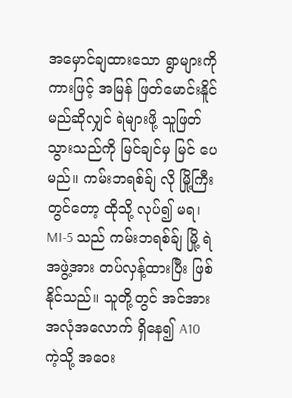အမှောင်ချထားသော ရွာများကို ကားဖြင့် အမြန် ဖြတ်မောင်းနိူင်မည်ဆိုလျှင် ရဲများဖို့ သူဖြတ်သွားသည်ကို မြင်ချင်မှ မြင်‌ ပေမည်။ ကမ်းဘရစ်ခ်ျ လို မြို့ကြီးတွင်တော့ ထိုသို့ လုပ်၍ မရ၊ MI-5 သည် ကမ်းဘရစ်ခ်ျ မြို့ ရဲအဖွဲ့အား တပ်လှန့်ထားပြီး ဖြစ်နိုင်သည်။ သူတို့တွင် အင်အား အလုံအလောက် ရှိနေ၍ A10 ကဲ့သို့ အဝေး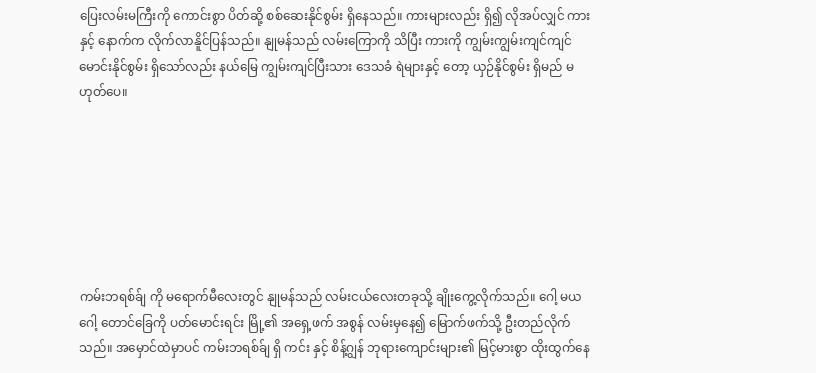ပြေးလမ်းမကြီးကို ကောင်းစွာ ပိတ်ဆို့ စစ်ဆေးနိုင်စွမ်း ရှိနေသည်။ ကားများလည်း ရှိ၍ လိုအပ်လျှင် ကားနှင့် နောက်က လိုက်လာနိူင်ပြန်သည်။ နျုမန်သည် လမ်းကြောကို သိပြီး ကားကို ကျွမ်းကျွမ်းကျင်ကျင် မောင်းနိုင်စွမ်း ရှိသော်လည်း နယ်မြေ ကျွမ်းကျင်ပြီးသား ဒေသခံ ရဲများနှင့် တော့ ယှဉ်နိုင်စွမ်း ရှိမည် မဟုတ်ပေ။







ကမ်းဘရစ်ခ်ျ ကို မရောက်မီလေးတွင် နျုမန်သည် လမ်းငယ်လေးတခုသို့ ချိုးကွေ့လိုက်သည်။ ဂေါ့ မယဂေါ့ တောင်ခြေကို ပတ်မောင်းရင်း မြို့၏ အရှေ့ဖက် အစွန် လမ်းမှနေ၍ မြောက်ဖက်သို့ ဦးတည်လိုက်သည်။ အမှောင်ထဲမှာပင် ကမ်းဘရစ်ခ်ျ ရှိ ကင်း နှင့် စိန့်ဂျွန် ဘုရားကျောင်းများ၏ မြင့်မားစွာ ထိုးထွက်နေ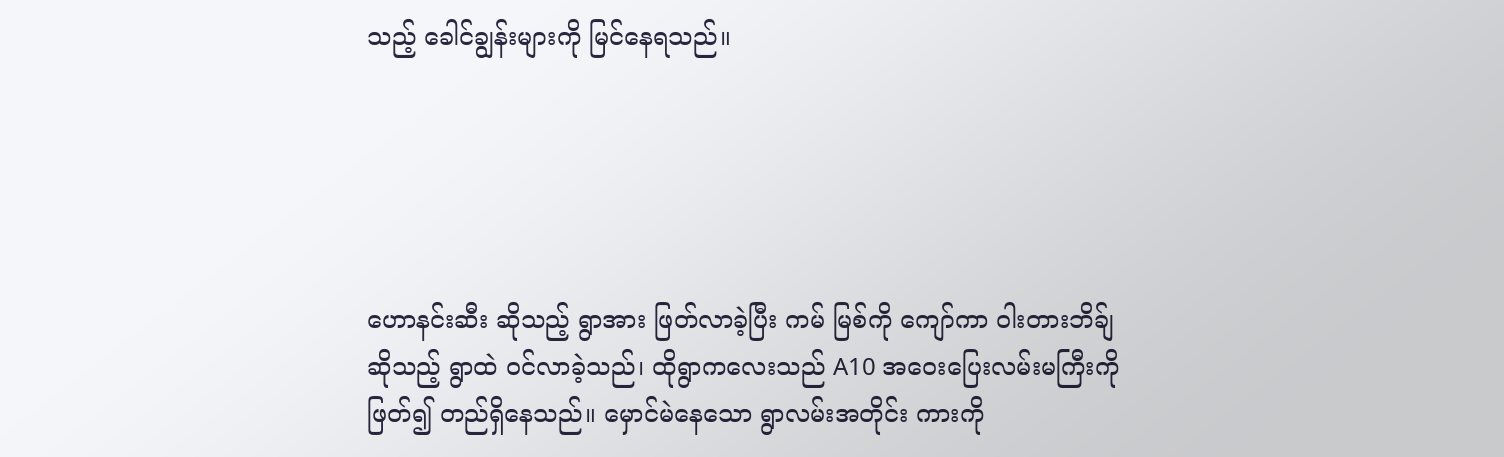သည့် ခေါင်ချွန်းများကို မြင်နေရသည်။





ဟောနင်းဆီး ဆိုသည့် ရွာအား ဖြတ်လာခဲ့ပြီး ကမ် မြစ်ကို ကျော်ကာ ဝါးတားဘိခ်ျ ဆိုသည့် ရွာထဲ ဝင်လာခဲ့သည်၊ ထိုရွာကလေးသည် A10 အဝေးပြေးလမ်းမကြီးကို ဖြတ်၍ တည်ရှိနေသည်။ မှောင်မဲနေသော ရွာလမ်းအတိုင်း ကားကို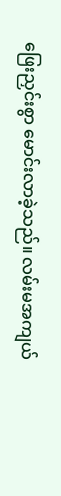ဖြေးညှင်းစွာ မောင်းလာခဲ့သည်။ လမ်းမအကျယ်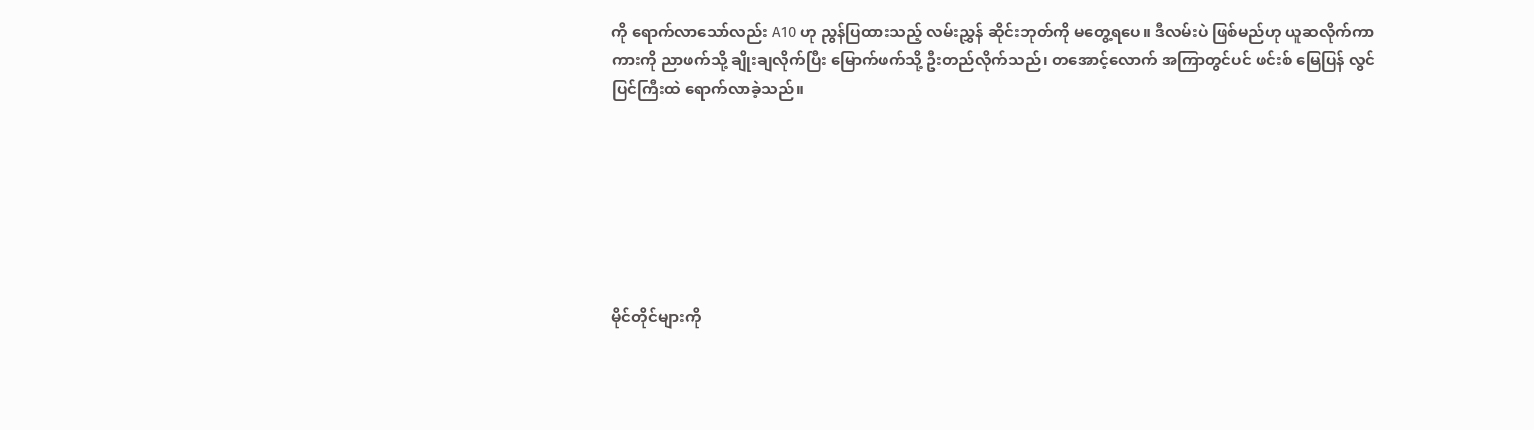ကို ရောက်လာသော်လည်း A10 ဟု ညွန်ပြထားသည့် လမ်းညွှန် ဆိုင်းဘုတ်ကို မတွေ့ရပေ။ ဒီလမ်းပဲ ဖြစ်မည်ဟု ယူဆလိုက်ကာ ကားကို ညာဖက်သို့ ချိုးချလိုက်ပြီး မြောက်ဖက်သို့ ဦးတည်လိုက်သည်၊ တအောင့်လောက် အကြာတွင်ပင် ဖင်းစ် မြေပြန် လွင်ပြင်ကြီးထဲ ရောက်လာခဲ့သည်။







မိုင်တိုင်များကို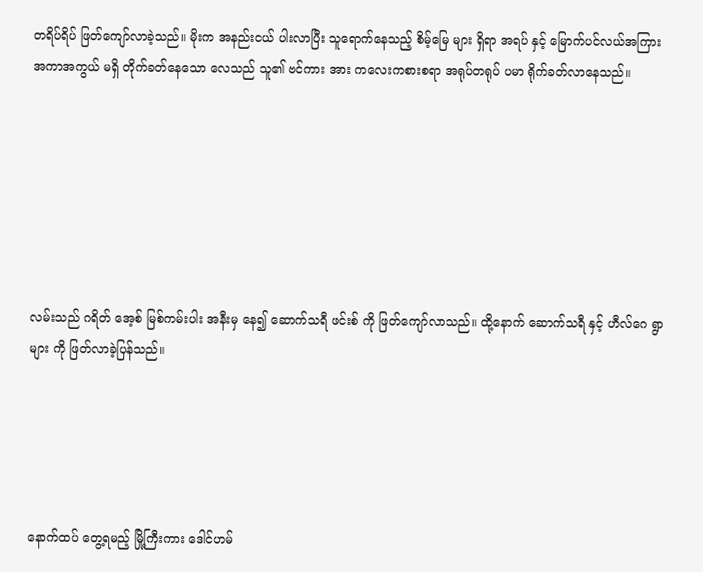တရိပ်ရိပ် ဖြတ်ကျော်လာခဲ့သည်။ မိုးက အနည်းငယ် ပါးလာပြီး သူရောက်နေသည့် စိမ့်မြေ များ ရှိရာ အရပ် နှင့် မြောက်ပင်လယ်အကြား အကာအကွယ် မရှိ တိုက်ခတ်နေသော လေသည် သူ၏ ဗင်ကား အား ကလေးကစားစရာ အရုပ်တရုပ် ပမာ ရိုက်ခတ်လာနေသည်။







လမ်းသည် ဂရိတ် အေ့စ် မြစ်ကမ်းပါး အနီးမှ နေ၍ ဆောက်သရီ ဖင်းစ် ကို ဖြတ်ကျော်လာသည်။ ထို့နောက် ဆောက်သရီ နှင့် ဟီလ်ဂေ ရွာများ ကို ဖြတ်လာခဲ့ပြန်သည်။





နောက်ထပ် ‌တွေ့ရမည့် မြို့ကြီးကား ဒေါင်ဟမ်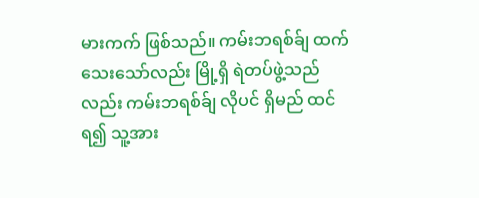မားကက် ဖြစ်သည်။ ကမ်းဘရစ်ခ်ျ ထက် သေးသော်လည်း မြို့ရှိ ရဲတပ်ဖွဲ့သည်လည်း ကမ်းဘရစ်ခ်ျ လိုပင် ရှိမည် ထင်ရ၍ သူ့အား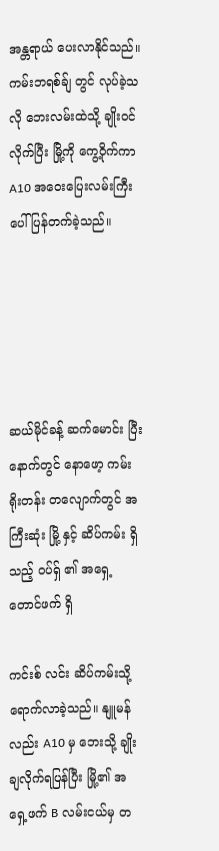အန္တရာယ် ပေးလာနိုင်သည်။ ကမ်းဘရစ်ခ်ျ တွင် လုပ်ခဲ့သလို ဘေးလမ်းထဲသို့ ချိုးဝင်လိုက်ပြီး မြို့ကို ကွေ့ဝိုက်ကာ A10 အဝေးပြေးလမ်းကြီးပေါ် ပြန်တက်ခဲ့သည်။





ဆယ်မိုင်ခန့် ဆက်မောင်း ပြီး နောက်တွင် နောဖော့ ကမ်းရိုးတန်း တလျောက်တွင် အကြီးဆုံး မြို့ နှင့် ဆိပ်ကမ်း ရှိသည့် ဝပ်ရှ် ၏ အရှေ့တောင်ဖက် ရှိ

ကင်းစ် လင်း ဆိပ်ကမ်းသို့ ရောက်လာခဲ့သည်။ နျူမန်လည်း A10 မှ ဘေးသို့ ချိုးချလိုက်ရပြန်ပြီး မြို့၏ အရှေ့ဖက် B လမ်းငယ်မှ တ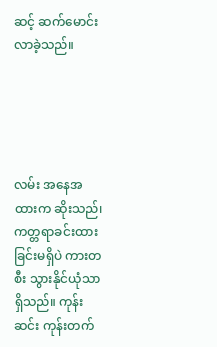ဆင့် ဆက်မောင်းလာခဲ့သည်။





လမ်း အနေအထားက ဆိုးသည်၊  ကတ္တရာခင်းထားခြင်းမရှိပဲ ကားတစီး သွားနိုင်ယုံသာ ရှိသည်။ ကုန်းဆင်း ကုန်းတက်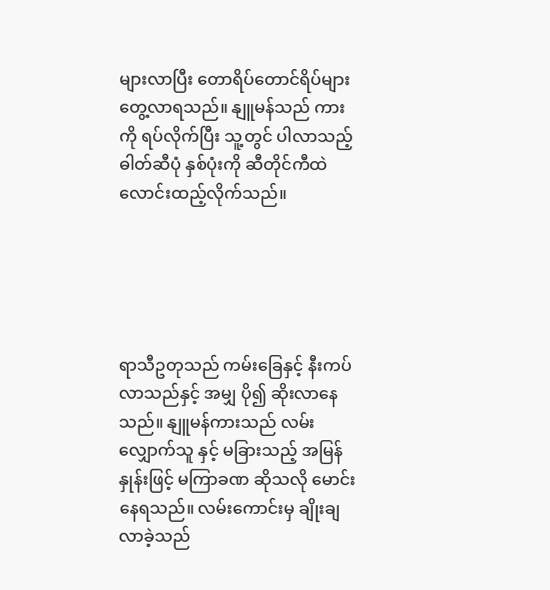များလာပြီး တောရိပ်တောင်ရိပ်များ တွေ့လာရသည်။ နျူမန်သည် ကားကို ရပ်လိုက်ပြီး သူ့တွင် ပါလာသည့် ဓါတ်ဆီပုံ နှစ်ပုံးကို ဆီတိုင်ကီထဲ လောင်းထည့်လိုက်သည်။





ရာသီဥတုသည် ကမ်းခြေနှင့် နီးကပ်လာသည်နှင့် အမျှ ပို၍ ဆိုးလာနေသည်။ နျူမန်ကားသည် လမ်းလျှောက်သူ နှင့် မခြားသည့် အမြန်နှုန်းဖြင့် မကြာခဏ ဆိုသလို မောင်းနေရသည်။ လမ်းကောင်းမှ ချိုးချလာခဲ့သည်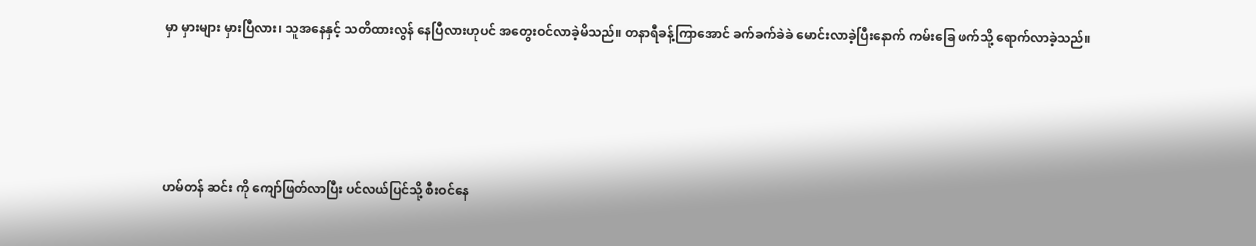မှာ မှားများ မှားပြီလား၊ သူအနေနှင့် သတိထားလွန် နေပြီလားဟုပင် အတွေးဝင်လာခဲ့မိသည်။ တနာရီခန့်ကြာအောင် ခက်ခက်ခဲခဲ မောင်းလာခဲ့ပြီးနောက် ကမ်းခြေ ဖက်သို့ ရောက်လာခဲ့သည်။





ဟမ်တန် ‌ဆင်း ကို ကျော်ဖြတ်လာပြီး ပင်လယ်ပြင်သို့ စီးဝင်နေ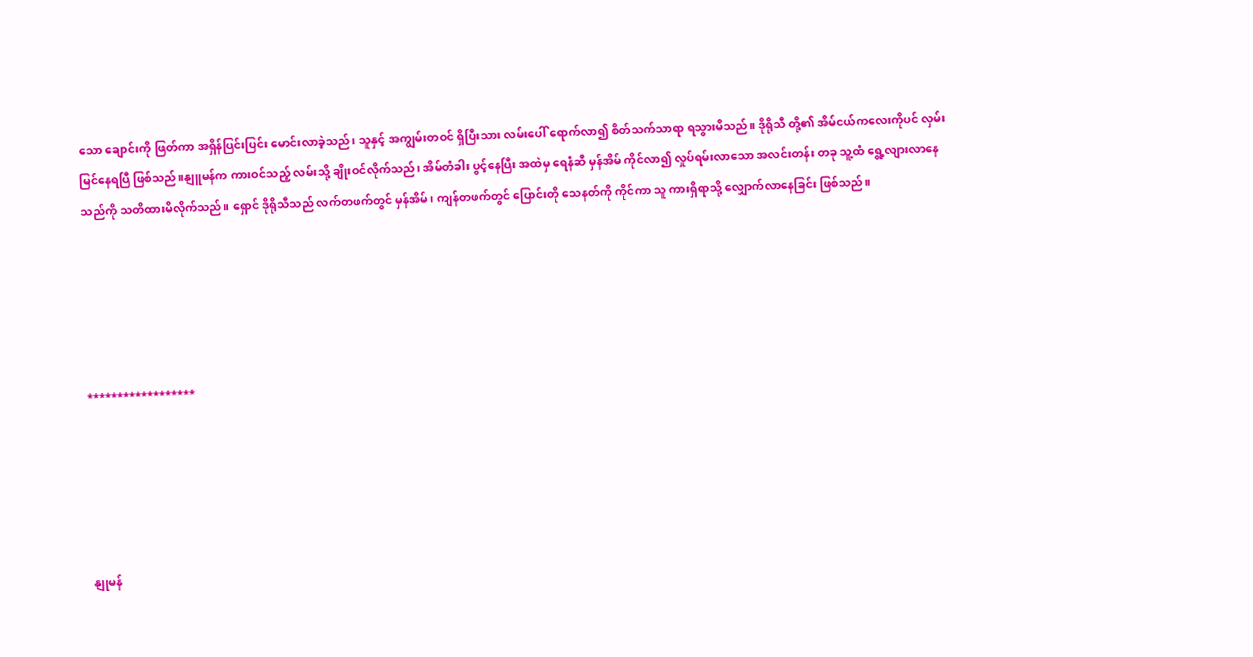သော ချောင်းကို ဖြတ်ကာ အရှိန်ပြင်းပြင်း မောင်းလာခဲ့သည်၊ သူနှင့် အကျွမ်းတဝင် ရှိပြီးသား လမ်းပေါ် ရောက်လာ၍ စိတ်သက်သာရာ ရသွားမိသည်။ ဒိုရိုသီ တို့၏ အိမ်ငယ်ကလေးကိုပင် လှမ်းမြင်နေရပြီ ဖြစ်သည်။နျူမန်က ကားဝင်သည့် လမ်းသို့ ချိုးဝင်လိုက်သည်၊ အိမ်တံခါး ပွင့်နေပြီး အထဲမှ ရေနံဆီ မှန်အိမ် ကိုင်လာ၍ လှုပ်ရမ်းလာသော အလင်းတန်း တခု သူ့ထံ ‌ရွေ့လျားလာနေသည်ကို သတိထားမိလိုက်သည်။ ရှောင် ဒိုရိုသီသည် လက်တဖက်တွင် မှန်အိမ်၊ ကျန်တဖက်တွင် ပြောင်းတို သေနတ်ကို ကိုင်ကာ သူ ကားရှိရာသို့ လျှောက်လာနေခြင်း ဖြစ်သည်။





******************





နျုမန်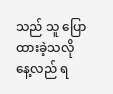သည် သူ ပြောထားခဲ့သလို နေ့လည် ရ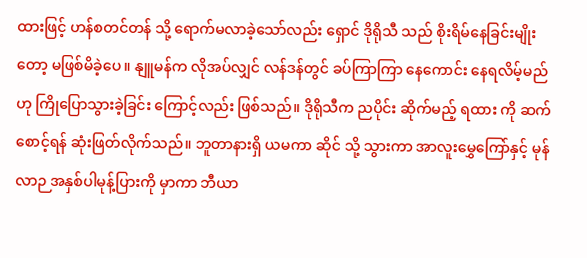ထားဖြင့် ဟန်စတင်တန် သို့ ရောက်မလာခဲ့သော်လည်း ရှောင် ဒိုရိုသီ သည် စိုးရိမ်နေခြင်းမျိုးတော့ မဖြစ်မိခဲ့ပေ။ နျူမန်က လိုအပ်လျှင် လန်ဒန်တွင် ခပ်ကြာကြာ နေကောင်း နေရလိမ့်မည်ဟု ကြိုပြောသွားခဲ့ခြင်း ကြောင့်လည်း ဖြစ်သည်။ ဒိုရိုသီက ညပိုင်း ဆိုက်မည့် ရထား ကို ဆက်စောင့်ရန် ဆုံးဖြတ်လိုက်သည်။ ဘူတာနားရှိ ယမကာ ဆိုင် သို့ သွားကာ အာလူးမွှေကြော်နှင့် မုန်လာဉ အနှစ်ပါမုန့်ပြားကို မှာကာ ဘီယာ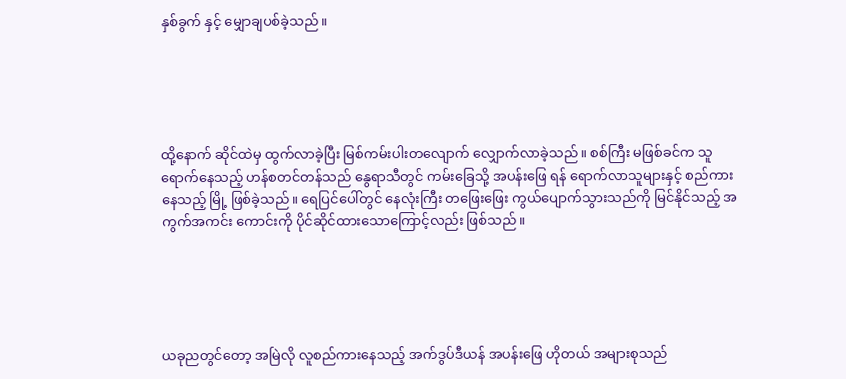နှစ်ခွက် နှင့် မျှောချပစ်ခဲ့သည်။





ထို့နောက် ဆိုင်ထဲမှ ထွက်လာခဲ့ပြီး မြစ်ကမ်းပါးတလျောက် လျှောက်လာခဲ့သည်။ စစ်ကြီး မဖြစ်ခင်က သူရောက်နေသည့် ဟန်စတင်တန်သည် နွေရာသီတွင် ကမ်းခြေသို့ အပန်းဖြေ ရန် ရောက်လာသူများနှင့် စည်ကားနေသည့် မြို့ ဖြစ်ခဲ့သည်။ ရေပြင်ပေါ်တွင် နေလုံးကြီး တဖြေးဖြေး ကွယ်ပျောက်သွားသည်ကို မြင်နိုင်သည့် အကွက်အကင်း ကောင်းကို ပိုင်ဆိုင်ထားသောကြောင့်လည်း ဖြစ်သည်။





ယခုညတွင်တော့ အမြဲလို လူစည်ကားနေသည့် အက်ဒွပ်ဒီယန် အပန်းဖြေ ဟိုတယ် အများစုသည်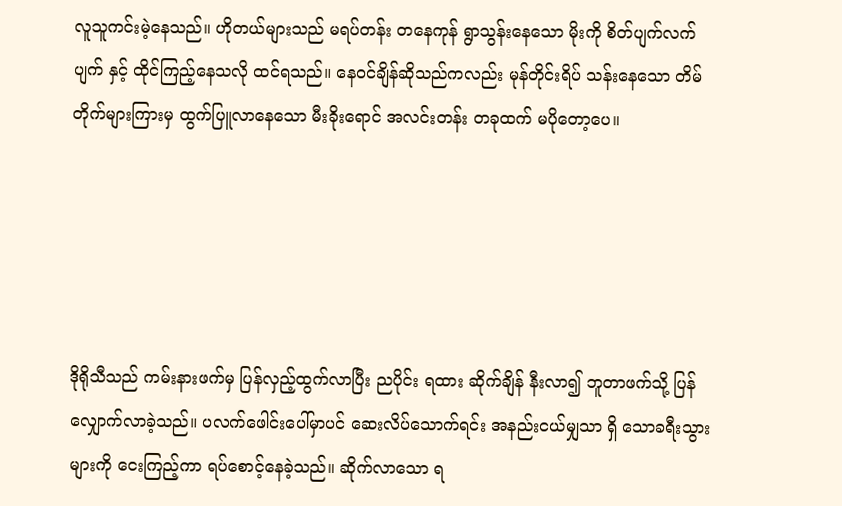လူသူကင်းမဲ့နေသည်။ ဟိုတယ်များသည် မရပ်တန်း တနေကုန် ရွာသွန်းနေသော မိုးကို စိတ်ပျက်လက်ပျက် နှင့် ထိုင်ကြည့်နေသလို ထင်ရသည်။ နေဝင်ချိန်ဆိုသည်ကလည်း မုန်တိုင်းရိပ် သန်းနေသော တိမ်တိုက်များကြားမှ ထွက်ပြူလာနေသော မီးခိုးရောင် အလင်းတန်း တခုထက် မပိုတော့ပေ။





ဒိုရိုသီသည် ကမ်းနားဖက်မှ ပြန်လှည့်ထွက်လာပြီး ညပိုင်း ရထား ဆိုက်ချိန် နီးလာ၍ ဘူတာဖက်သို့ ပြန်လျှောက်လာခဲ့သည်။ ပလက်ဖေါင်းပေါ်မှာပင် ဆေးလိပ်သောက်ရင်း အနည်းငယ်မျှသာ ရှိ‌ သောခရီးသွားများကို ငေးကြည့်ကာ ရပ်‌စောင့်နေခဲ့သည်။ ဆိုက်လာသော ရ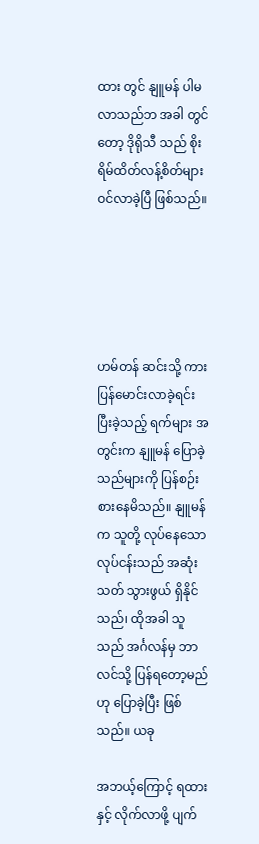ထား တွင် နျူမန် ပါမလာသည်ဘ အခါ တွင်တော့ ဒိုရိုသီ သည် စိုးရိမ်ထိတ်လန့်စိတ်များ ဝင်လာခဲ့ပြီ ဖြစ်သည်။





ဟမ်တန် ဆင်းသို့ ကားပြန်မောင်းလာခဲ့ရင်း ပြီးခဲ့သည့် ရက်များ အတွင်းက နျူမန် ပြောခဲ့သည်များကို ပြန်စဉ်းစား‌နေမိသည်။ နျူမန်က သူတို့ လုပ်နေသော လုပ်ငန်းသည် အဆုံးသတ် သွားဖွယ် ရှိနိုင်သည်၊ ထိုအခါ သူသည် အင်္ဂလန်မှ ဘာလင်သို့ ပြန်ရတော့မည် ဟု ပြောခဲ့ပြီး ဖြစ်သည်။ ယခု

အဘယ့်ကြောင့် ရထားနှင့် လိုက်လာဖို့ ပျက်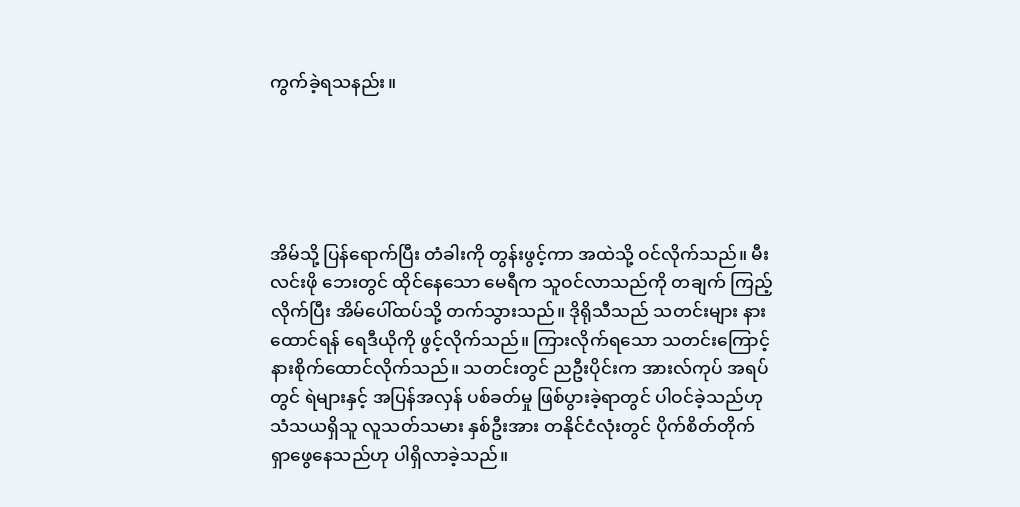ကွက်ခဲ့ရသနည်း။





အိမ်သို့ ပြန်ရောက်ပြီး တံခါးကို တွန်းဖွင့်ကာ အထဲသို့ ဝင်လိုက်သည်။ မီးလင်းဖို ဘေးတွင် ထိုင်နေသော မေရီက သူဝင်လာသည်ကို တချက် ကြည့်လိုက်ပြီး အိမ်ပေါ်ထပ်သို့ တက်သွားသည်။ ဒိုရိုသီသည် သတင်းများ နားထောင်ရန် ရေဒီယိုကို ဖွင့်လိုက်သည်။ ကြားလိုက်ရသော သတင်းကြောင့် နားစိုက်ထောင်လိုက်သည်။ သတင်းတွင် ညဦးပိုင်းက အားလ်ကုပ် အရပ်တွင် ရဲများနှင့် အပြန်အလှန် ပစ်ခတ်မှု ဖြစ်ပွားခဲ့ရာတွင် ပါဝင်ခဲ့သည်ဟု သံသယရှိသူ လူသတ်သမား နှစ်ဦးအား တနိုင်ငံလုံးတွင် ပိုက်စိတ်တိုက် ရှာဖွေနေသည်ဟု ပါရှိလာခဲ့သည်။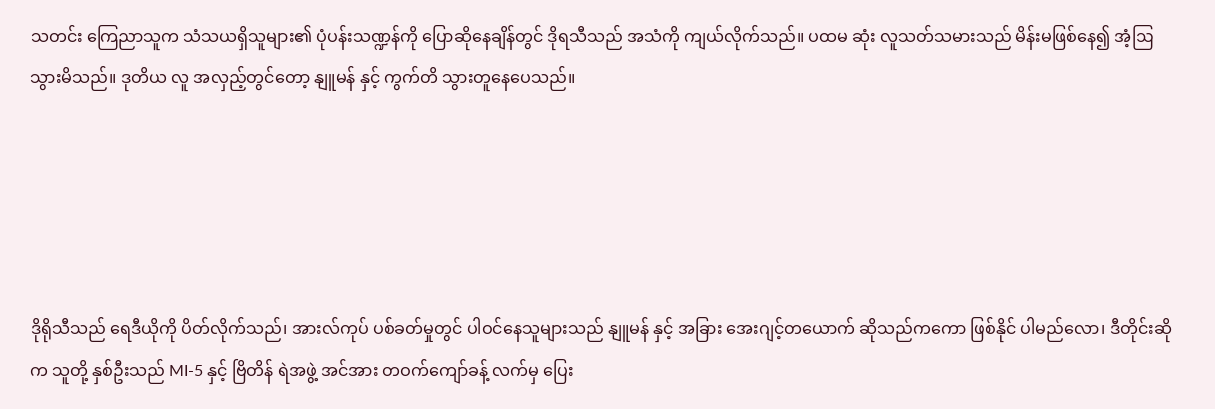သတင်း ကြေညာသူက သံသယရှိသူများ၏ ပုံပန်းသဏ္ဍန်ကို ပြောဆိုနေချိန်တွင် ဒိုရသီသည် အသံကို ကျယ်လိုက်သည်။ ပထမ ဆုံး လူသတ်သမားသည် မိန်းမဖြစ်နေ၍ အံ့ဩသွားမိသည်။ ဒုတိယ လူ အလှည့်တွင်တော့ နျူမန် နှင့် ကွက်တိ သွားတူနေပေသည်။





ဒိုရိုသီသည် ရေဒီယိုကို ပိတ်လိုက်သည်၊ အားလ်ကုပ် ပစ်ခတ်မှုတွင် ပါဝင်နေသူများသည် နျူမန် နှင့် အခြား အေးဂျင့်တယောက် ဆိုသည်ကကော ဖြစ်နိုင် ပါမည်လော၊ ဒီတိုင်းဆိုက သူတို့ နှစ်ဦးသည် MI-5 နှင့် ဗြိတိန် ရဲအဖွဲ့ အင်အား တဝက်ကျော်ခန့် လက်မှ ပြေး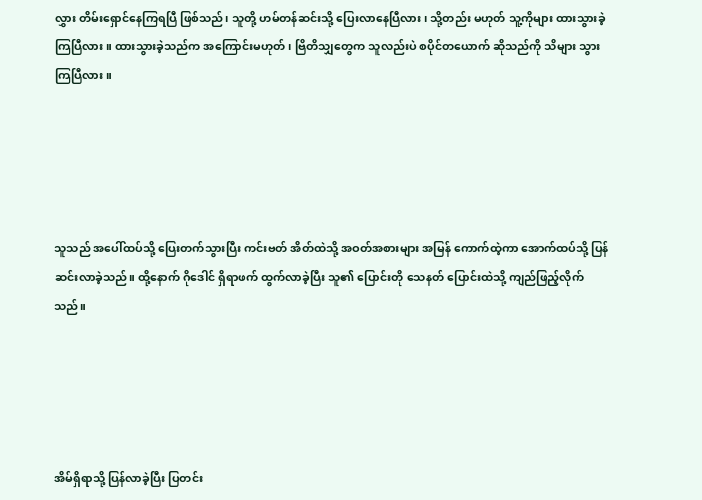လွှား တိမ်းရှောင်နေကြရပြီ ဖြစ်သည်၊ သူတို့ ဟမ်တန်ဆင်းသို့ ပြေးလာနေပြီလား၊ သို့တည်း မဟုတ် သူ့ကိုများ ထားသွားခဲ့ကြပြီလား။ ထားသွားခဲ့သည်က အကြောင်းမဟုတ်၊ ဗြိတိသျှတွေက သူလည်းပဲ စပိုင်တယောက် ဆိုသည်ကို သိများ သွားကြပြီလား။





သူသည် အပေါ်ထပ်သို့ ပြေးတက်သွားပြီး ကင်းဗတ် အိတ်ထဲသို့ အဝတ်အစားများ အမြန် ကောက်ထဲ့ကာ အောက်ထပ်သို့ ပြန်ဆင်းလာခဲ့သည်။ ထို့နောက် ဂိုဒေါင် ရှိရာဖက် ထွက်လာခဲ့ပြီး သူ၏ ပြောင်းတို သေနတ် ပြောင်းထဲသို့ ကျည်ဖြည့်လိုက်သည်။





အိမ်ရှိရာသို့ ပြန်လာခဲ့ပြီး ပြတင်း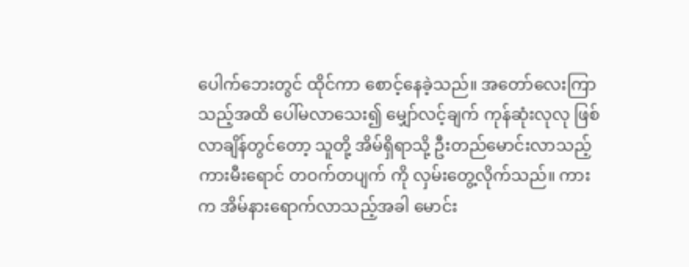ပေါက်ဘေးတွင် ထိုင်ကာ စောင့်နေခဲ့သည်။ အတော်လေးကြာသည့်အထိ ပေါ်မလာသေး၍ မျှော်လင့်ချက် ကုန်ဆုံးလုလု ဖြစ်လာချိန်တွင်တော့ သူတို့ အိမ်ရှိရာသို့ ဦးတည်မောင်းလာသည့် ကားမီးရောင် တဝက်တပျက် ကို လှမ်းတွေ့လိုက်သည်။ ကားက အိမ်နားရောက်လာသည့်အခါ မောင်း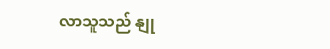လာသူသည် နျု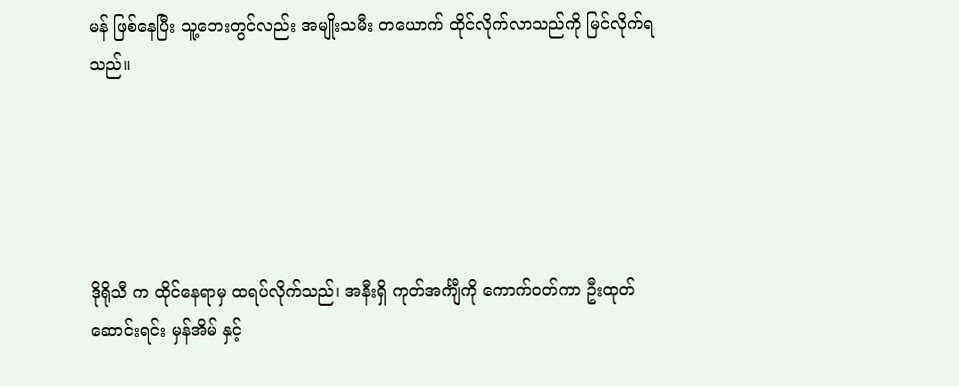မန် ဖြစ်နေပြီး သူ့ဘေးတွင်လည်း အမျိုးသမီး တယောက် ထိုင်လိုက်လာသည်ကို မြင်လိုက်ရသည်။





ဒိုရိုသီ က ထိုင်နေရာမှ ထရပ်လိုက်သည်၊ အနီးရှိ ကုတ်အင်္ကျီကို ကောက်ဝတ်ကာ ဦးထုတ် ဆောင်းရင်း မှန်အိမ် နှင့်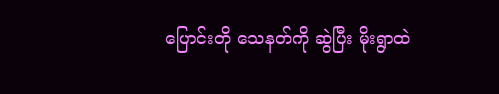ပြောင်းတို သေနတ်ကို ဆွဲပြီး မိုးရွာထဲ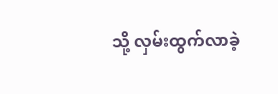သို့ လှမ်းထွက်လာခဲ့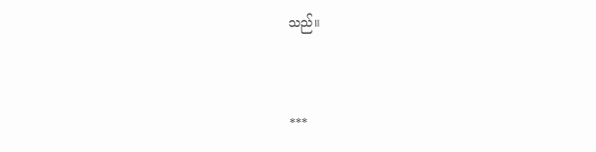သည်။



***